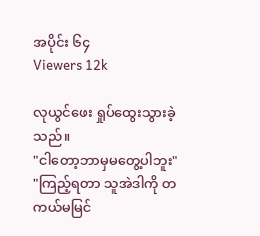အပိုင်း ၆၄
Viewers 12k

လုယွင်ဖေး ရှုပ်ထွေးသွားခဲ့သည်။
"ငါတော့ဘာမှမတွေ့ပါဘူး"
"ကြည့်ရတာ သူအဲဒါကို တကယ်မမြင်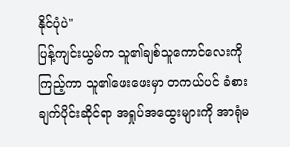နိုင်ပုံပဲ"
ပြန့်ကျင်းယွမ်က သူ၏ချစ်သူကောင်လေးကိုကြည့်ကာ သူ၏ဖေးဖေးမှာ တကယ်ပင် ခံစားချက်ပိုင်းဆိုင်ရာ အရှုပ်အထွေးများကို အာရုံမ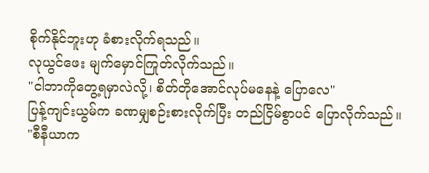စိုက်နိုင်ဘူးဟု ခံစားလိုက်ရသည်။
လုယွင်ဖေး မျက်မှောင်ကြုတ်လိုက်သည်။
"ငါဘာကိုတွေ့ရမှာလဲလို့၊ စိတ်တိုအောင်လုပ်မနေနဲ့ ပြောလေ"
ပြန့်ကျင်းယွမ်က ခဏမျှစဉ်းစားလိုက်ပြီး တည်ငြိမ်စွာပင် ပြောလိုက်သည်။
"စီနီယာက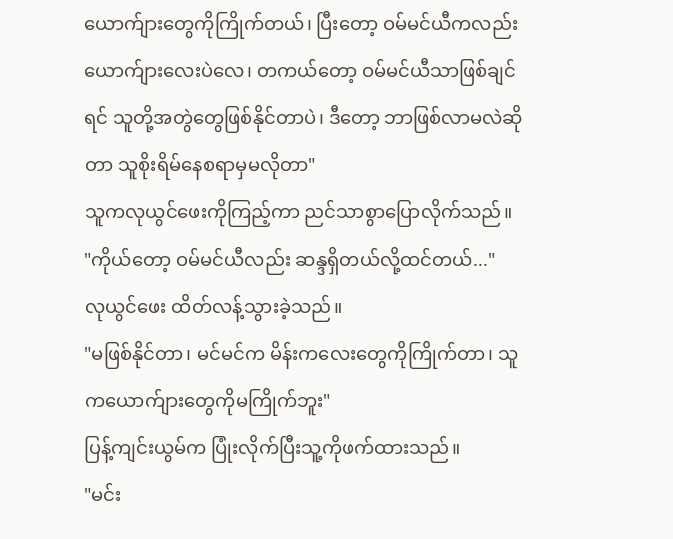ယောက်ျားတွေကိုကြိုက်တယ်၊ ပြီးတော့ ဝမ်မင်ယီကလည်း ယောက်ျားလေးပဲလေ၊ တကယ်တော့ ဝမ်မင်ယီသာဖြစ်ချင်ရင် သူတို့အတွဲတွေဖြစ်နိုင်တာပဲ၊ ဒီတော့ ဘာဖြစ်လာမလဲဆိုတာ သူစိုးရိမ်နေစရာမှမလိုတာ"
သူကလုယွင်ဖေးကိုကြည့်ကာ ညင်သာစွာပြောလိုက်သည်။
"ကိုယ်တော့ ဝမ်မင်ယီလည်း ဆန္ဒရှိတယ်လို့ထင်တယ်..."
လုယွင်ဖေး ထိတ်လန့်သွားခဲ့သည်။
"မဖြစ်နိုင်တာ၊ မင်မင်က မိန်းကလေးတွေကိုကြိုက်တာ၊ သူကယောက်ျားတွေကိုမကြိုက်ဘူး"
ပြန့်ကျင်းယွမ်က ပြုံးလိုက်ပြီးသူ့ကိုဖက်ထားသည်။
"မင်း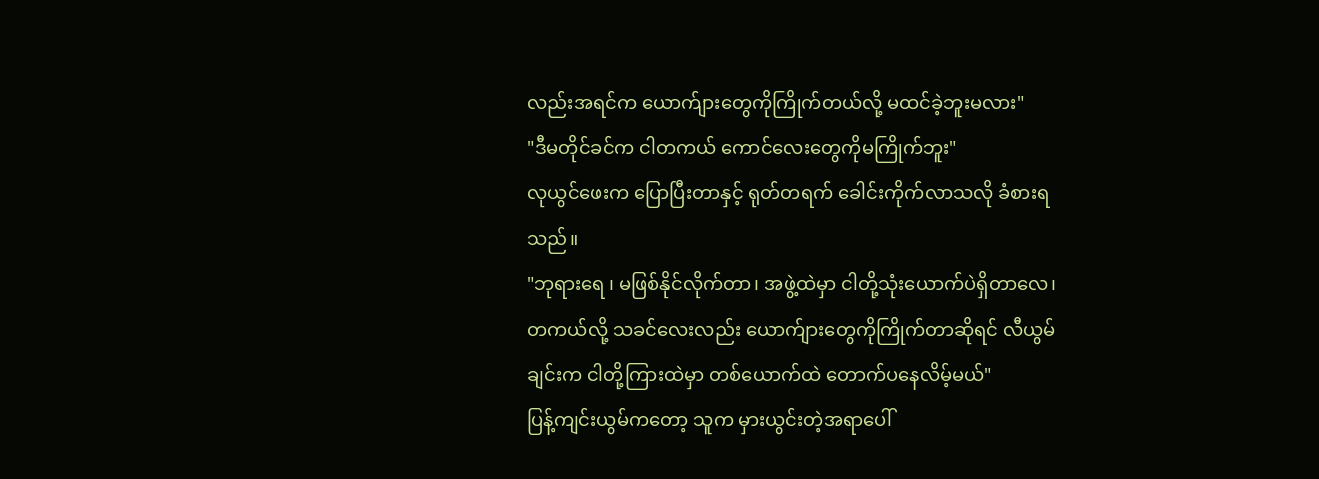လည်းအရင်က ယောက်ျားတွေကိုကြိုက်တယ်လို့ မထင်ခဲ့ဘူးမလား"
"ဒီမတိုင်ခင်က ငါတကယ် ကောင်လေးတွေကိုမကြိုက်ဘူး"
လုယွင်ဖေးက ပြောပြီးတာနှင့် ရုတ်တရက် ခေါင်းကိုက်လာသလို ခံစားရသည်။
"ဘုရားရေ ၊ မဖြစ်နိုင်လိုက်တာ၊ အဖွဲ့ထဲမှာ ငါတို့သုံးယောက်ပဲရှိတာလေ၊ တကယ်လို့ သခင်လေးလည်း ယောက်ျားတွေကိုကြိုက်တာဆိုရင် လီယွမ်ချင်းက ငါတို့ကြားထဲမှာ တစ်ယောက်ထဲ တောက်ပနေလိမ့်မယ်"
ပြန့်ကျင်းယွမ်ကတော့ သူက မှားယွင်းတဲ့အရာပေါ်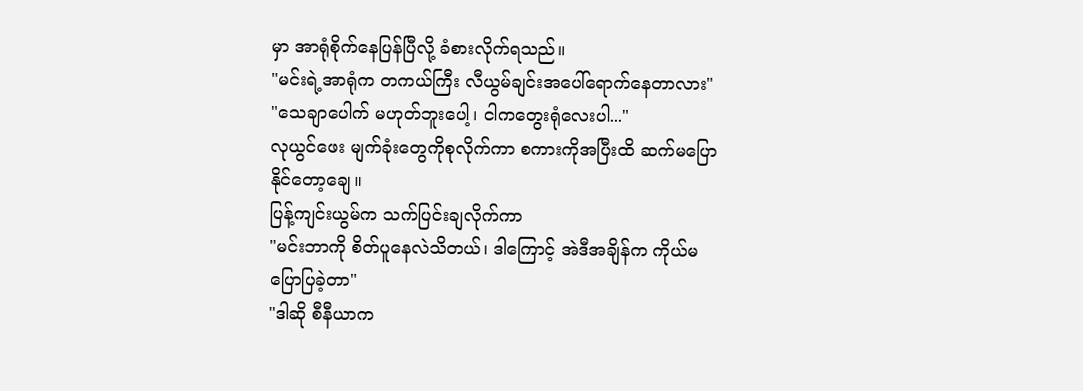မှာ အာရုံစိုက်နေပြန်ပြီလို့ ခံစားလိုက်ရသည်။
"မင်းရဲ့အာရုံက တကယ်ကြီး လီယွမ်ချင်းအပေါ်ရောက်နေတာလား"
"သေချာပေါက် မဟုတ်ဘူးပေါ့၊ ငါကတွေးရုံလေးပါ..."
လုယွင်ဖေး မျက်ခုံးတွေကိုစုလိုက်ကာ စကားကိုအပြီးထိ ဆက်မပြောနိုင်တော့ချေ။
ပြန့်ကျင်းယွမ်က သက်ပြင်းချလိုက်ကာ
"မင်းဘာကို စိတ်ပူနေလဲသိတယ်၊ ဒါကြောင့် အဲဒီအချိန်က ကိုယ်မပြောပြခဲ့တာ"
"ဒါဆို စီနီယာက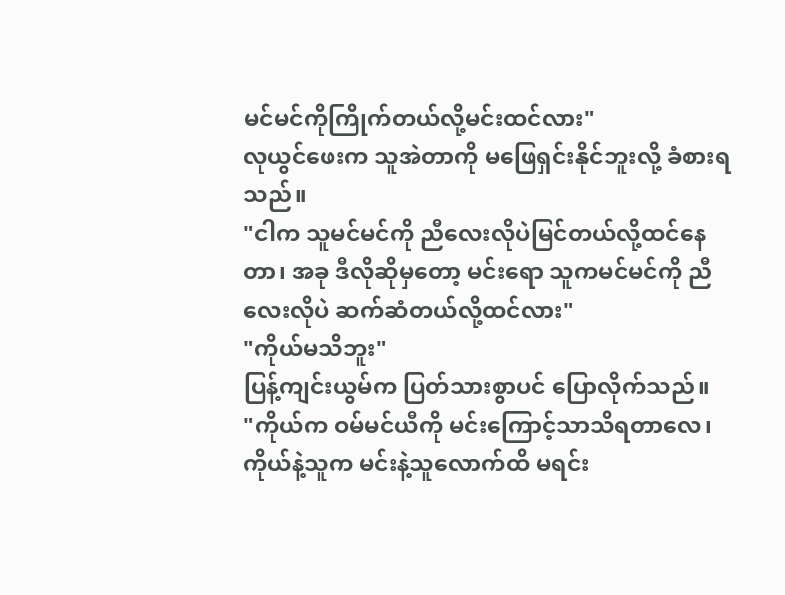မင်မင်ကိုကြိုက်တယ်လို့မင်းထင်လား"
လုယွင်ဖေးက သူအဲတာကို မဖြေရှင်းနိုင်ဘူးလို့ ခံစားရသည်။
"ငါက သူမင်မင်ကို ညီလေးလိုပဲမြင်တယ်လို့ထင်နေတာ၊ အခု ဒီလိုဆိုမှတော့ မင်းရော သူကမင်မင်ကို ညီလေးလိုပဲ ဆက်ဆံတယ်လို့ထင်လား"
"ကိုယ်မသိဘူး"
ပြန့်ကျင်းယွမ်က ပြတ်သားစွာပင် ပြောလိုက်သည်။
"ကိုယ်က ဝမ်မင်ယီကို မင်းကြောင့်သာသိရတာလေ၊ ကိုယ်နဲ့သူက မင်းနဲ့သူလောက်ထိ မရင်း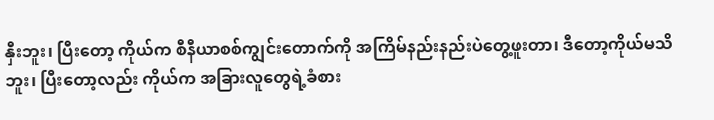နှီးဘူး၊ ပြီးတော့ ကိုယ်က စီနီယာစစ်ကျွင်းတောက်ကို အကြိမ်နည်းနည်းပဲတွေ့ဖူးတာ၊ ဒီတော့ကိုယ်မသိဘူး၊ ပြီးတော့လည်း ကိုယ်က အခြားလူတွေရဲ့ခံစား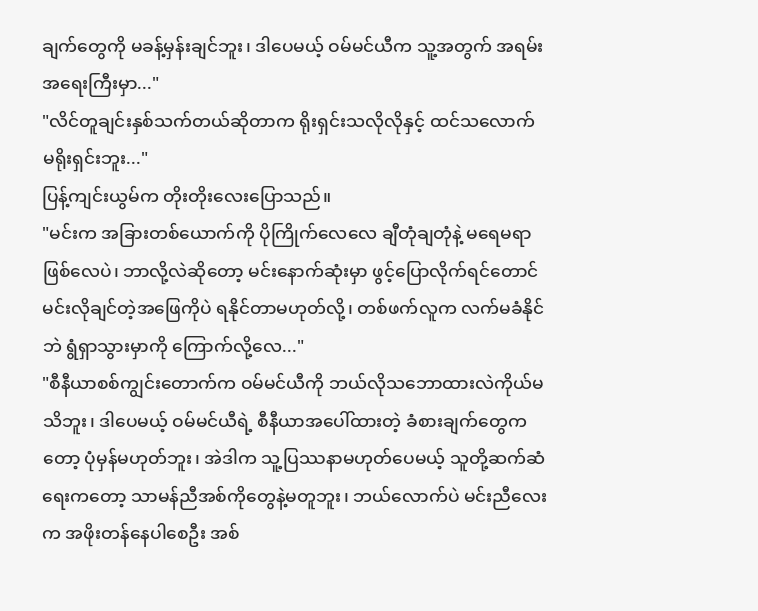ချက်တွေကို မခန့်မှန်းချင်ဘူး၊ ဒါပေမယ့် ဝမ်မင်ယီက သူ့အတွက် အရမ်းအရေးကြီးမှာ..."
"လိင်တူချင်းနှစ်သက်တယ်ဆိုတာက ရိုးရှင်းသလိုလိုနှင့် ထင်သလောက် မရိုးရှင်းဘူး..."
ပြန့်ကျင်းယွမ်က တိုးတိုးလေးပြောသည်။
"မင်းက အခြားတစ်ယောက်ကို ပိုကြိုက်လေလေ ချီတုံချတုံနဲ့ မရေမရာဖြစ်လေပဲ၊ ဘာလို့လဲဆိုတော့ မင်းနောက်ဆုံးမှာ ဖွင့်ပြောလိုက်ရင်တောင် မင်းလိုချင်တဲ့အဖြေကိုပဲ ရနိုင်တာမဟုတ်လို့၊ တစ်ဖက်လူက လက်မခံနိုင်ဘဲ ရွံရှာသွားမှာကို ကြောက်လို့လေ..."
"စီနီယာစစ်ကျွင်းတောက်က ဝမ်မင်ယီကို ဘယ်လိုသဘောထားလဲကိုယ်မသိဘူး၊ ဒါပေမယ့် ဝမ်မင်ယီရဲ့ စီနီယာအပေါ်ထားတဲ့ ခံစားချက်တွေကတော့ ပုံမှန်မဟုတ်ဘူး၊ အဲဒါက သူ့ပြဿနာမဟုတ်ပေမယ့် သူတို့ဆက်ဆံရေးကတော့ သာမန်ညီအစ်ကိုတွေနဲ့မတူဘူး၊ ဘယ်လောက်ပဲ မင်းညီလေးက အဖိုးတန်နေပါစေဦး အစ်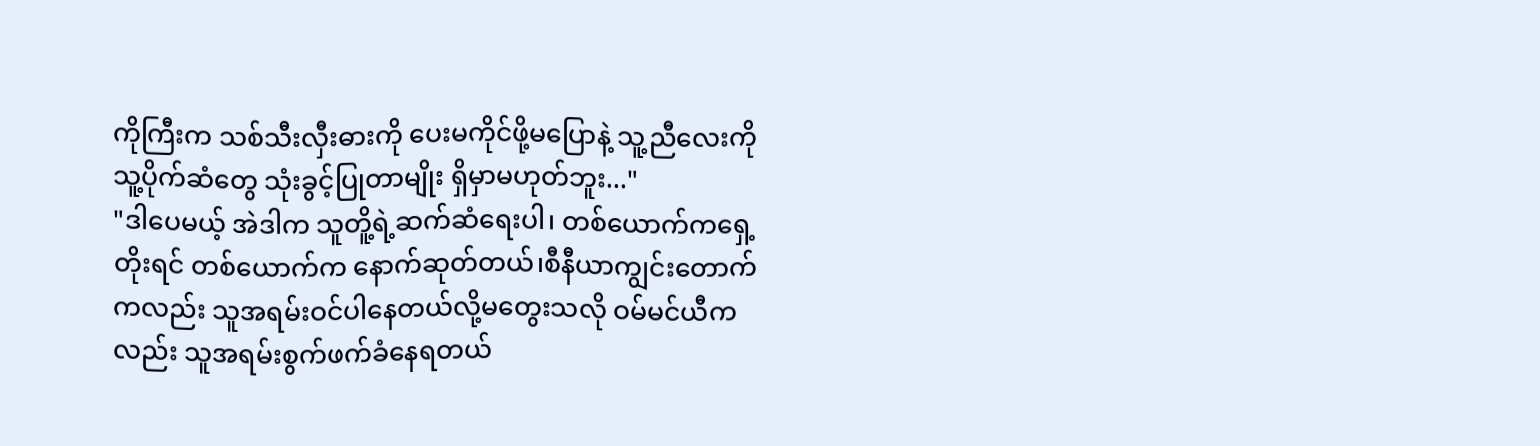ကိုကြီးက သစ်သီးလှီးဓားကို ပေးမကိုင်ဖို့မပြောနဲ့ သူ့ညီလေးကို သူ့ပိုက်ဆံတွေ သုံးခွင့်ပြုတာမျိုး ရှိမှာမဟုတ်ဘူး..."
"ဒါပေမယ့် အဲဒါက သူတိူ့ရဲ့ဆက်ဆံရေးပါ၊ တစ်ယောက်ကရှေ့တိုးရင် တစ်ယောက်က နောက်ဆုတ်တယ်၊စီနီယာကျွင်းတောက်ကလည်း သူအရမ်းဝင်ပါနေတယ်လို့မတွေးသလို ဝမ်မင်ယီကလည်း သူအရမ်းစွက်ဖက်ခံနေရတယ်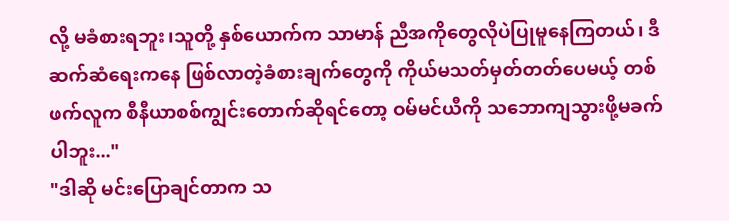လို့ မခံစားရဘူး၊သူတို့ နှစ်ယောက်က သာမာန် ညီအကိုတွေလိုပဲပြုမူနေကြတယ်၊ ဒီဆက်ဆံရေးကနေ ဖြစ်လာတဲ့ခံစားချက်တွေကို ကိုယ်မသတ်မှတ်တတ်ပေမယ့် တစ်ဖက်လူက စီနီယာစစ်ကျွင်းတောက်ဆိုရင်တော့ ဝမ်မင်ယီကို သဘောကျသွားဖို့မခက်ပါဘူး..."
"ဒါဆို မင်းပြောချင်တာက သ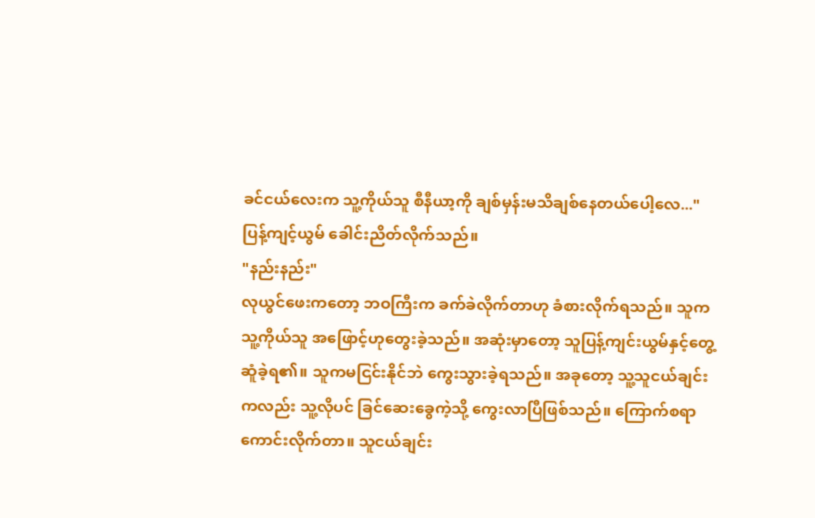ခင်ငယ်လေးက သူ့ကိုယ်သူ စီနီယာ့ကို ချစ်မှန်းမသိချစ်နေတယ်ပေါ့လေ..."
ပြန့်ကျင့်ယွမ် ခေါင်းညိတ်လိုက်သည်။
"နည်းနည်း"
လုယွင်ဖေးကတော့ ဘဝကြီးက ခက်ခဲလိုက်တာဟု ခံစားလိုက်ရသည်။ သူက သူ့ကိုယ်သူ အဖြောင့်ဟုတွေးခဲ့သည်။ အဆုံးမှာတော့ သူပြန့်ကျင်းယွမ်နှင့်တွေ့ဆူံခဲ့ရ၏။ သူကမငြင်းနိုင်ဘဲ ကွေးသွားခဲ့ရသည်။ အခုတော့ သူ့သူငယ်ချင်းကလည်း သူ့လိုပင် ခြင်ဆေးခွေကဲ့သို့ ကွေးလာပြီဖြစ်သည်။ ကြောက်စရာကောင်းလိုက်တာ။ သူငယ်ချင်း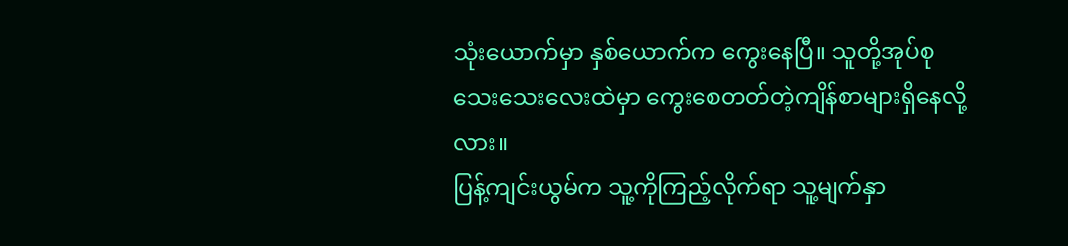သုံးယောက်မှာ နှစ်ယောက်က ကွေးနေပြီ။ သူတို့အုပ်စုသေးသေးလေးထဲမှာ ကွေးစေတတ်တဲ့ကျိန်စာများရှိနေလို့လား။
ပြန့်ကျင်းယွမ်က သူ့ကိုကြည့်လိုက်ရာ သူ့မျက်နှာ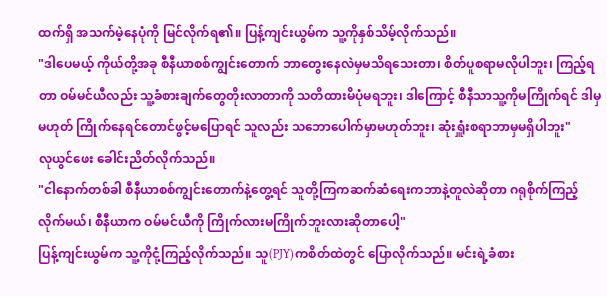ထက်ရှိ အသက်မဲ့နေပုံကို မြင်လိုက်ရ၏။ ပြန့်ကျင်းယွမ်က သူ့ကိုနှစ်သိမ့်လိုက်သည်။
"ဒါပေမယ့် ကိုယ်တို့အခု စီနီယာစစ်ကျွင်းတောက် ဘာတွေးနေလဲမှမသိရသေးတာ၊ စိတ်ပူစရာမလိုပါဘူး၊ ကြည့်ရတာ ဝမ်မင်ယီလည်း သူ့ခံစားချက်တွေတိုးလာတာကို သတိထားမိပုံမရဘူး၊ ဒါကြောင့် စီနီသာသူ့ကိုမကြိုက်ရင် ဒါမှမဟုတ် ကြိုက်နေရင်တောင်ဖွင့်မပြောရင် သူလည်း သဘောပေါက်မှာမဟုတ်ဘူး၊ ဆုံးရှူံးစရာဘာမှမရှိပါဘူး"
လုယွင်ဖေး ခေါင်းညိတ်လိုက်သည်။
"ငါနောက်တစ်ခါ စီနီယာစစ်ကျွင်းတောက်နဲ့တွေ့ရင် သူတို့ကြကဆက်ဆံရေးကဘာနဲ့တူလဲဆိုတာ ဂရုစိုက်ကြည့်လိုက်မယ်၊ စီနီယာက ဝမ်မင်ယီကို ကြိုက်လားမကြိုက်ဘူးလားဆိုတာပေါ့"
ပြန့်ကျင်းယွမ်က သူ့ကိုငုံ့ကြည့်လိုက်သည်။ သူ(PJY)ကစိတ်ထဲတွင် ပြောလိုက်သည်။ မင်းရဲ့ခံစား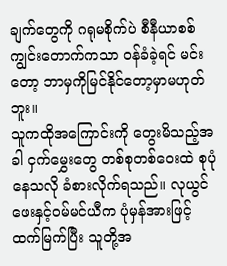ချက်တွေကို ဂရုမစိုက်ပဲ စီနီယာစစ်ကျွင်းတောက်ကသာ ဝန်ခံခဲ့ရင် မင်းတော့ ဘာမှကိုမြင်နိုင်တော့မှာမဟုတ်ဘူး။
သူကထိုအကြောင်းကို တွေးမိသည့်အခါ ငှက်မွှေးတွေ တစ်စုတစ်ဝေးထဲ စုပုံနေသလို ခံစားလိုက်ရသည်။ လုယွင်ဖေးနှင့်ဝမ်မင်ယီက ပုံမှန်အားဖြင့် ထက်မြက်ပြီး သူတို့အ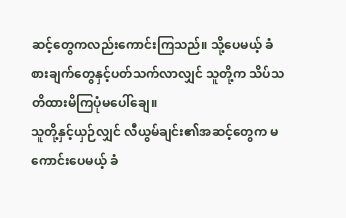ဆင့်တွေကလည်းကောင်းကြသည်။ သို့ပေမယ့် ခံစားချက်တွေနှင့်ပတ်သက်လာလျှင် သူတို့က သိပ်သတိထားမိကြပုံမပေါ်ချေ။
သူတို့နှင့်ယှဉ်လျှင် လီယွမ်ချင်း၏အဆင့်တွေက မကောင်းပေမယ့် ခံ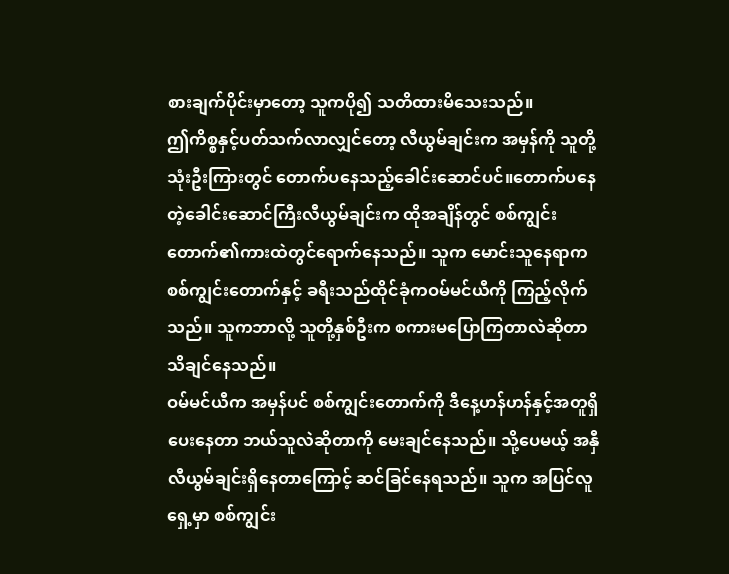စားချက်ပိုင်းမှာတော့ သူကပို၍ သတိထားမိသေးသည်။
ဤကိစ္စနှင့်ပတ်သက်လာလျှင်တော့ လီယွမ်ချင်းက အမှန်ကို သူတို့သုံးဦးကြားတွင် တောက်ပနေသည့်ခေါင်းဆောင်ပင်။တောက်ပနေတဲ့ခေါင်းဆောင်ကြီးလီယွမ်ချင်းက ထိုအချိန်တွင် စစ်ကျွင်းတောက်၏ကားထဲတွင်ရောက်နေသည်။ သူက မောင်းသူနေရာကစစ်ကျွင်းတောက်နှင့် ခရီးသည်ထိုင်ခုံကဝမ်မင်ယီကို ကြည့်လိုက်သည်။ သူကဘာလို့ သူတို့နှစ်ဦးက စကားမပြောကြတာလဲဆိုတာ သိချင်နေသည်။
ဝမ်မင်ယီက အမှန်ပင် စစ်ကျွင်းတောက်ကို ဒီနေ့ဟန်ဟန်နှင့်အတူရှိပေးနေတာ ဘယ်သူလဲဆိုတာကို မေးချင်နေသည်။ သို့ပေမယ့် အနှီလီယွမ်ချင်းရှိနေတာကြောင့် ဆင်ခြင်နေရသည်။ သူက အပြင်လူရှေ့မှာ စစ်ကျွင်း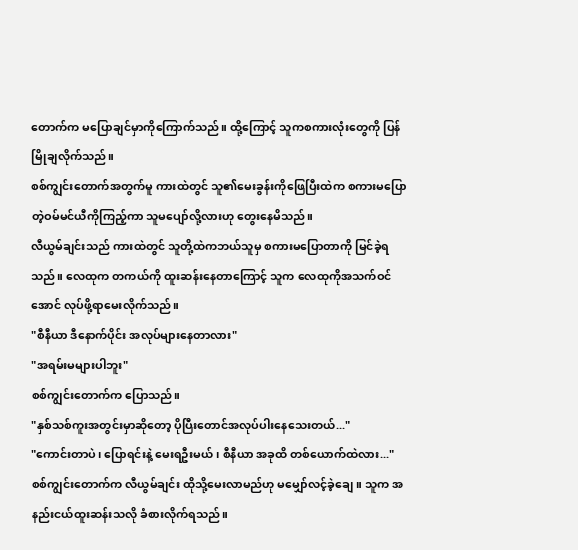တောက်က မပြောချင်မှာကိုကြောက်သည်။ ထို့ကြောင့် သူကစကားလုံးတွေကို ပြန်မြိုချလိုက်သည်။
စစ်ကျွင်းတောက်အတွက်မူ ကားထဲတွင် သူ၏မေးခွန်းကိုဖြေပြီးထဲက စကားမပြောတဲ့ဝမ်မင်ယီကိုကြည့်ကာ သူမပျော်လို့လားဟု တွေးနေမိသည်။
လီယွမ်ချင်းသည် ကားထဲတွင် သူတို့ထဲကဘယ်သူမှ စကားမပြောတာကို မြင်ခဲ့ရသည်။ လေထုက တကယ်ကို ထူးဆန်းနေတာကြောင့် သူက လေထုကိုအသက်ဝင်အောင် လုပ်ဖို့ရာမေးလိုက်သည်။
"စီနီယာ ဒီနောက်ပိုင်း အလုပ်များနေတာလား"
"အရမ်းမများပါဘူး"
စစ်ကျွင်းတောက်က ပြောသည်။
"နှစ်သစ်ကူးအတွင်းမှာဆိုတော့ ပိုပြီးတောင်အလုပ်ပါးနေသေးတယ်..."
"ကောင်းတာပဲ၊ ပြောရင်းနဲ့ မေးရဦးမယ်၊ စီနီယာ အခုထိ တစ်ယောက်ထဲလား..."
စစ်ကျွင်းတောက်က လီယွမ်ချင်း ထိုသို့မေးလာမည်ဟု မမျှော်လင့်ခဲ့ချေ။ သူက အနည်းငယ်ထူးဆန်းသလို ခံစားလိုက်ရသည်။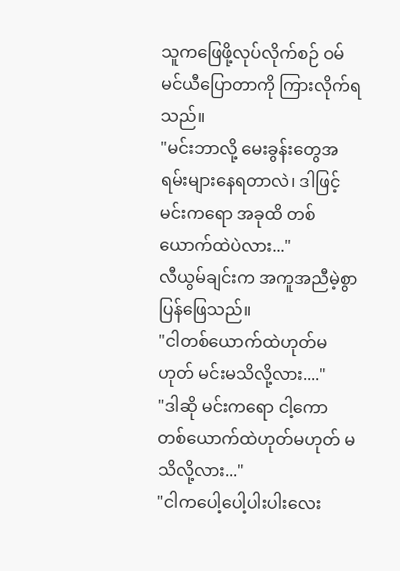သူကဖြေဖို့လုပ်လိုက်စဉ် ဝမ်မင်ယီပြောတာကို ကြားလိုက်ရသည်။
"မင်းဘာလို့ မေးခွန်းတွေအရမ်းများနေရတာလဲ၊ ဒါဖြင့် မင်းကရော အခုထိ တစ်ယောက်ထဲပဲလား..."
လီယွမ်ချင်းက အကူအညီမဲ့စွာ ပြန်ဖြေသည်။
"ငါတစ်ယောက်ထဲဟုတ်မဟုတ် မင်းမသိလို့လား...."
"ဒါဆို မင်းကရော ငါ့ကော တစ်ယောက်ထဲဟုတ်မဟုတ် မသိလို့လား..."
"ငါကပေါ့ပေါ့ပါးပါးလေး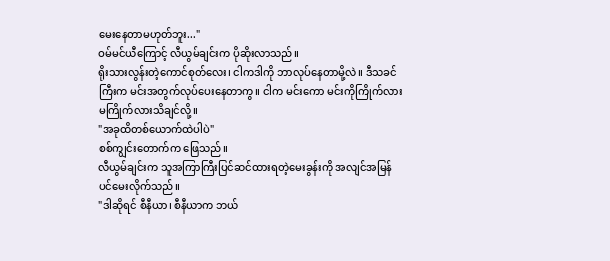မေးနေတာမဟုတ်ဘူး..."
ဝမ်မင်ယီကြောင့် လီယွမ်ချင်းက ပိုဆိုးလာသည်။
ရိုးသားလွန်းတဲ့ကောင်စုတ်လေး၊ ငါကဒါကို ဘာလုပ်နေတာမို့လဲ။ ဒီသခင်ကြီးက မင်းအတွက်လုပ်ပေးနေတာကွ။ ငါက မင်းကော မင်းကိုကြိုက်လားမကြိုက်လားသိချင်လို့။
"အခုထိတစ်ယောက်ထဲပါပဲ"
စစ်ကျွင်းတောက်က ဖြေသည်။
လီယွမ်ချင်းက သူအကြာကြီးပြင်ဆင်ထားရတဲ့မေးခွန်းကို အလျင်အမြန်ပင်မေးလိုက်သည်။
"ဒါဆိုရင် စီနီယာ၊ စီနီယာက ဘယ်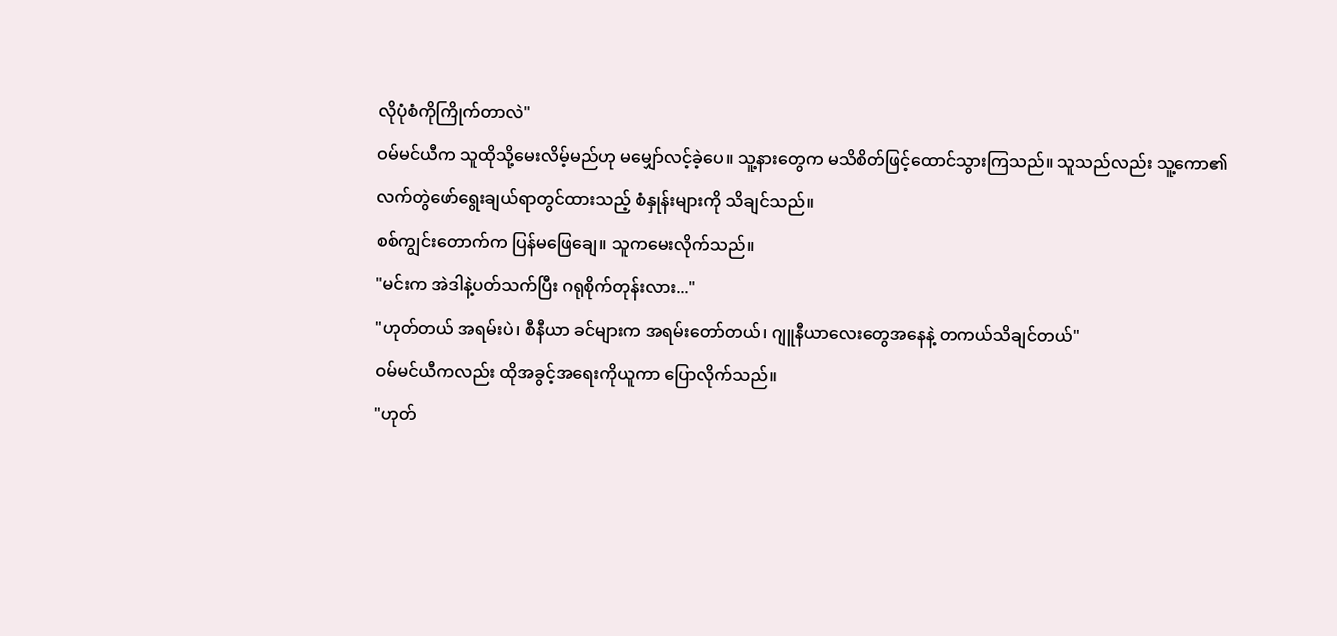လိုပုံစံကိုကြိုက်တာလဲ"
ဝမ်မင်ယီက သူထိုသို့မေးလိမ့်မည်ဟု မမျှော်လင့်ခဲ့ပေ။ သူ့နားတွေက မသိစိတ်ဖြင့်ထောင်သွားကြသည်။ သူသည်လည်း သူ့ကော၏လက်တွဲဖော်ရွေးချယ်ရာတွင်ထားသည့် စံနှုန်းများကို သိချင်သည်။
စစ်ကျွင်းတောက်က ပြန်မဖြေချေ။ သူကမေးလိုက်သည်။
"မင်းက အဲဒါနဲ့ပတ်သက်ပြီး ဂရုစိုက်တုန်းလား..."
"ဟုတ်တယ် အရမ်းပဲ၊ စီနီယာ ခင်များက အရမ်းတော်တယ်၊ ဂျူနီယာလေးတွေအနေနဲ့ တကယ်သိချင်တယ်"
ဝမ်မင်ယီကလည်း ထိုအခွင့်အရေးကိုယူကာ ပြောလိုက်သည်။
"ဟုတ်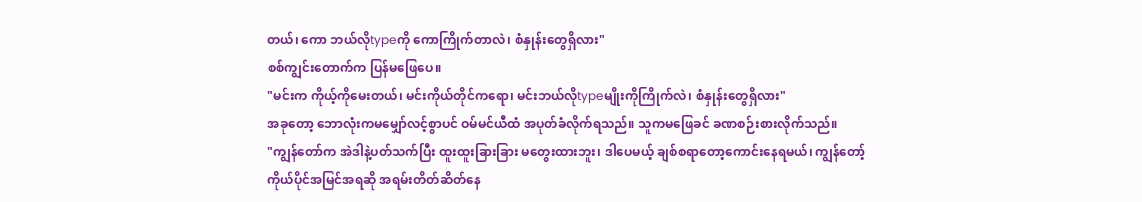တယ်၊ ကော ဘယ်လိုtypeကို ကောကြိုက်တာလဲ၊ စံနှုန်းတွေရှိလား"
စစ်ကျွင်းတောက်က ပြန်မဖြေပေ။
"မင်းက ကိုယ့်ကိုမေးတယ်၊ မင်းကိုယ်တိုင်ကရော၊ မင်းဘယ်လိုtypeမျိုးကိုကြိုက်လဲ၊ စံနှုန်းတွေရှိလား"
အခုတော့ ဘောလုံးကမမျှော်လင့်စွာပင် ဝမ်မင်ယီထံ အပုတ်ခံလိုက်ရသည်။ သူကမဖြေခင် ခဏစဉ်းစားလိုက်သည်။
"ကျွန်တော်က အဲဒါနဲ့ပတ်သက်ပြီး ထူးထူးခြားခြား မတွေးထားဘူး၊ ဒါပေမယ့် ချစ်စရာတော့ကောင်းနေရမယ်၊ ကျွန်တော့်ကိုယ်ပိုင်အမြင်အရဆို အရမ်းတိတ်ဆိတ်နေ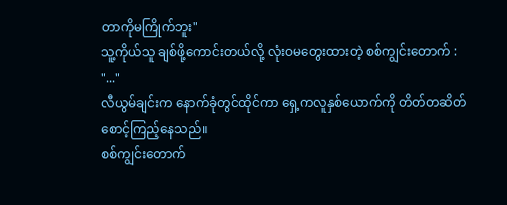တာကိုမကြိုက်ဘူး"
သူ့ကိုယ်သူ ချစ်ဖို့ကောင်းတယ်လို့ လုံးဝမတွေးထားတဲ့ စစ်ကျွင်းတောက် : "..."
လီယွမ်ချင်းက နောက်ခုံတွင်ထိုင်ကာ ရှေ့ကလူနှစ်ယောက်ကို တိတ်တဆိတ် စောင့်ကြည့်နေသည်။
စစ်ကျွင်းတောက်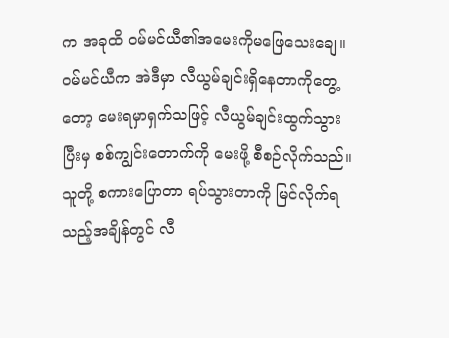က အခုထိ ဝမ်မင်ယီ၏အမေးကိုမဖြေသေးချေ။
ဝမ်မင်ယီက အဲဒီမှာ လီယွမ်ချင်းရှိနေတာကိုတွေ့တော့ မေးရမှာရှက်သဖြင့် လီယွမ်ချင်းထွက်သွားပြီးမှ စစ်ကျွင်းတောက်ကို မေးဖို့ စီစဉ်လိုက်သည်။
သူတို့ စကားပြောတာ ရပ်သွားတာကို မြင်လိုက်ရသည့်အချိန်တွင် လီ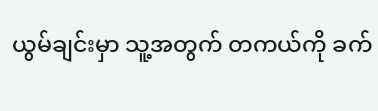ယွမ်ချင်းမှာ သူ့အတွက် တကယ်ကို ခက်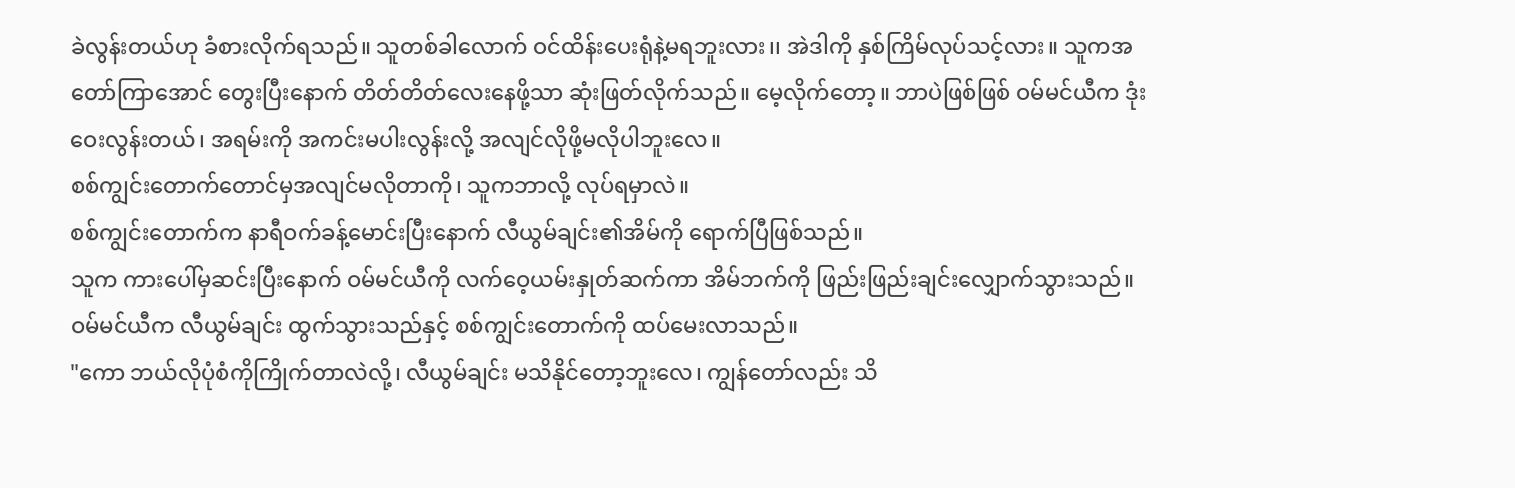ခဲလွန်းတယ်ဟု ခံစားလိုက်ရသည်။ သူတစ်ခါလောက် ဝင်ထိန်းပေးရုံနဲ့မရဘူးလား၊၊ အဲဒါကို နှစ်ကြိမ်လုပ်သင့်လား။ သူကအတော်ကြာအောင် တွေးပြီးနောက် တိတ်တိတ်လေးနေဖို့သာ ဆုံးဖြတ်လိုက်သည်။ မေ့လိုက်တော့။ ဘာပဲဖြစ်ဖြစ် ဝမ်မင်ယီက ဒုံးဝေးလွန်းတယ်၊ အရမ်းကို အကင်းမပါးလွန်းလို့ အလျင်လိုဖို့မလိုပါဘူးလေ။
စစ်ကျွင်းတောက်တောင်မှအလျင်မလိုတာကို၊ သူကဘာလို့ လုပ်ရမှာလဲ။
စစ်ကျွင်းတောက်က နာရီဝက်ခန့်မောင်းပြီးနောက် လီယွမ်ချင်း၏အိမ်ကို ရောက်ပြီဖြစ်သည်။
သူက ကားပေါ်မှဆင်းပြီးနောက် ဝမ်မင်ယီကို လက်ဝေ့ယမ်းနှုတ်ဆက်ကာ အိမ်ဘက်ကို ဖြည်းဖြည်းချင်းလျှောက်သွားသည်။
ဝမ်မင်ယီက လီယွမ်ချင်း ထွက်သွားသည်နှင့် စစ်ကျွင်းတောက်ကို ထပ်မေးလာသည်။
"ကော ဘယ်လိုပုံစံကိုကြိုက်တာလဲလို့၊ လီယွမ်ချင်း မသိနိုင်တော့ဘူးလေ၊ ကျွန်တော်လည်း သိ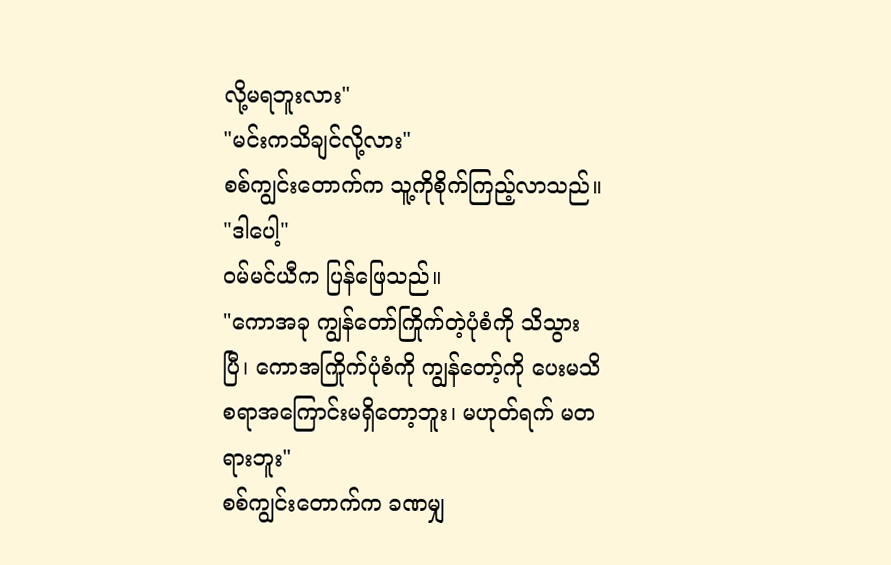လို့မရဘူးလား"
"မင်းကသိချင်လို့လား"
စစ်ကျွင်းတောက်က သူ့ကိုစိုက်ကြည့်လာသည်။
"ဒါပေါ့"
ဝမ်မင်ယီက ပြန်ဖြေသည်။
"ကောအခု ကျွန်တော်ကြိုက်တဲ့ပုံစံကို သိသွားပြီ၊ ကောအကြိုက်ပုံစံကို ကျွန်တော့်ကို ပေးမသိစရာအကြောင်းမရှိတော့ဘူး၊ မဟုတ်ရက် မတရားဘူး"
စစ်ကျွင်းတောက်က ခဏမျှ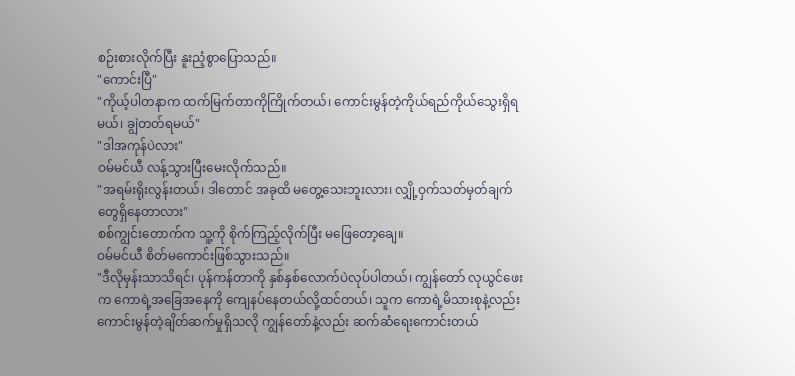စဉ်းစားလိုက်ပြီး နူးညံ့စွာပြောသည်။
"ကောင်းပြီ"
"ကိုယ့်ပါတနာက ထက်မြက်တာကိုကြိုက်တယ်၊ ကောင်းမွန်တဲ့ကိုယ်ရည်ကိုယ်သွေးရှိရမယ်၊ ချွဲတတ်ရမယ်"
"ဒါအကုန်ပဲလား"
ဝမ်မင်ယီ လန့်သွားပြီးမေးလိုက်သည်။
"အရမ်းရိုးလွန်းတယ်၊ ဒါတောင် အခုထိ မတွေ့သေးဘူးလား၊ လျှို့ဝှက်သတ်မှတ်ချက်တွေရှိနေတာလား"
စစ်ကျွင်းတောက်က သူ့ကို စိုက်ကြည့်လိုက်ပြီး မဖြေတော့ချေ။
ဝမ်မင်ယီ စိတ်မကောင်းဖြစ်သွားသည်။
"ဒီလိုမှန်းသာသိရင်၊ ပုန်ကန်တာကို နှစ်နှစ်လောက်ပဲလုပ်ပါတယ်၊ ကျွန်တော် လုယွင်ဖေးက ကောရဲ့အခြေအနေကို ကျေနပ်နေတယ်လို့ထင်တယ်၊ သူက ကောရဲ့မိသားစုနဲ့လည်း ကောင်းမွန်တဲ့ချိတ်ဆက်မှုရှိသလို ကျွန်တော်နဲ့လည်း ဆက်ဆံရေးကောင်းတယ်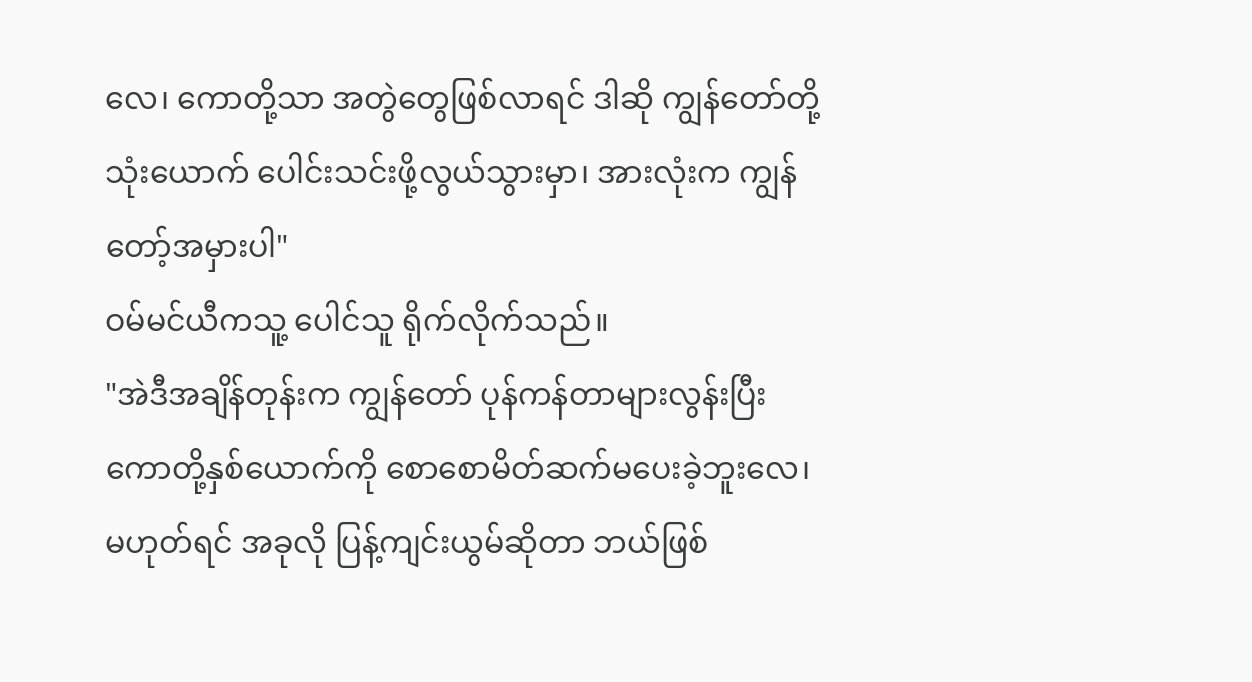လေ၊ ကောတို့သာ အတွဲတွေဖြစ်လာရင် ဒါဆို ကျွန်တော်တို့သုံးယောက် ပေါင်းသင်းဖို့လွယ်သွားမှာ၊ အားလုံးက ကျွန်တော့်အမှားပါ"
ဝမ်မင်ယီကသူ့ ပေါင်သူ ရိုက်လိုက်သည်။
"အဲဒီအချိန်တုန်းက ကျွန်တော် ပုန်ကန်တာများလွန်းပြီး ကောတို့နှစ်ယောက်ကို စောစောမိတ်ဆက်မပေးခဲ့ဘူးလေ၊ မဟုတ်ရင် အခုလို ပြန့်ကျင်းယွမ်ဆိုတာ ဘယ်ဖြစ်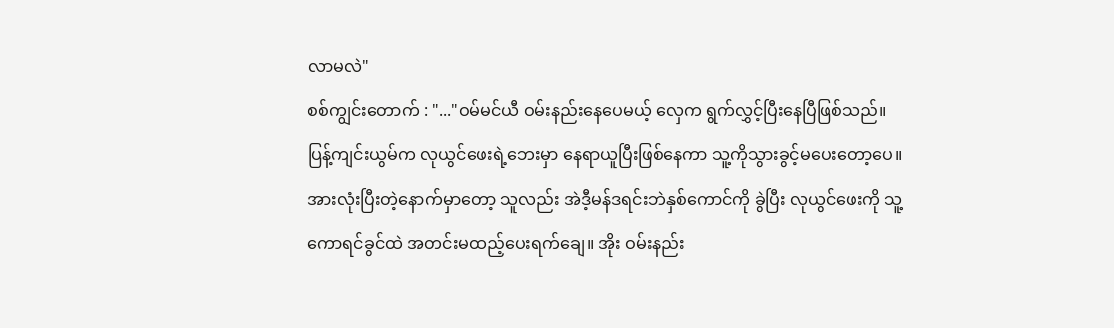လာမလဲ"
စစ်ကျွင်းတောက် : "..."ဝမ်မင်ယီ ဝမ်းနည်းနေပေမယ့် လှေက ရွက်လွှင့်ပြီးနေပြီဖြစ်သည်။ ပြန့်ကျင်းယွမ်က လုယွင်ဖေးရဲ့ဘေးမှာ နေရာယူပြီးဖြစ်နေကာ သူ့ကိုသွားခွင့်မပေးတော့ပေ။ အားလုံးပြီးတဲ့နောက်မှာတော့ သူလည်း အဲဒီ့မန်ဒရင်းဘဲနှစ်ကောင်ကို ခွဲပြီး လုယွင်ဖေးကို သူ့ကောရင်ခွင်ထဲ အတင်းမထည့်ပေးရက်ချေ။ အိုး ဝမ်းနည်း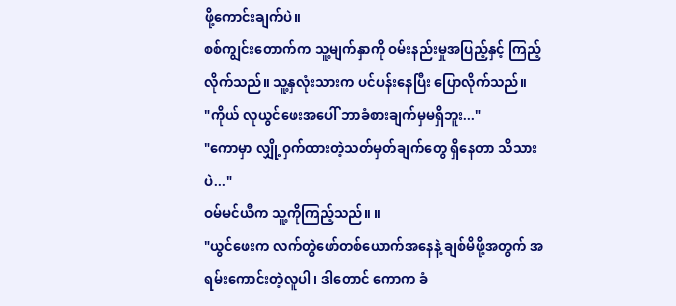ဖို့ကောင်းချက်ပဲ။
စစ်ကျွင်းတောက်က သူ့မျက်နှာကို ဝမ်းနည်းမှုအပြည့်နှင့် ကြည့်လိုက်သည်။ သူ့နှလုံးသားက ပင်ပန်းနေပြီး ပြောလိုက်သည်။
"ကိုယ် လုယွင်ဖေးအပေါ် ဘာခံစားချက်မှမရှိဘူး..."
"ကောမှာ လျှို့ဝှက်ထားတဲ့သတ်မှတ်ချက်တွေ ရှိနေတာ သိသားပဲ..."
ဝမ်မင်ယီက သူ့ကိုကြည့်သည်။ ။
"ယွင်ဖေးက လက်တွဲဖော်တစ်ယောက်အနေနဲ့ ချစ်မိဖို့အတွက် အရမ်းကောင်းတဲ့လူပါ၊ ဒါတောင် ကောက ခံ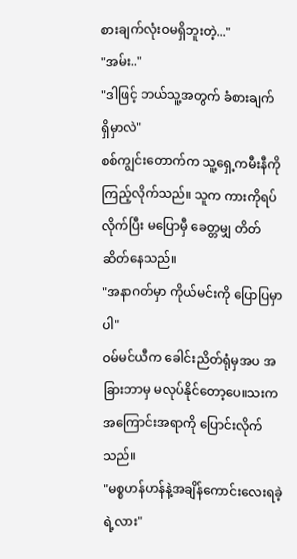စားချက်လုံးဝမရှိဘူးတဲ့..."
"အမ်း.."
"ဒါဖြင့် ဘယ်သူ့အတွက် ခံစားချက်ရှိမှာလဲ"
စစ်ကျွင်းတောက်က သူ့ရှေ့ကမီးနီကိုကြည့်လိုက်သည်။ သူက ကားကိုရပ်လိုက်ပြီး မပြောမှီ ခေတ္တမျှ တိတ်ဆိတ်နေသည်။
"အနာဂတ်မှာ ကိုယ်မင်းကို ပြောပြမှာပါ"
ဝမ်မင်ယီက ခေါင်းညိတ်ရုံမှအပ အခြားဘာမှ မလုပ်နိုင်တော့ပေ။သးကအကြောင်းအရာကို ပြောင်းလိုက်သည်။
"မစ္စဟန်ဟန်နဲ့အချိန်ကောင်းလေးရခဲ့ရဲ့လား"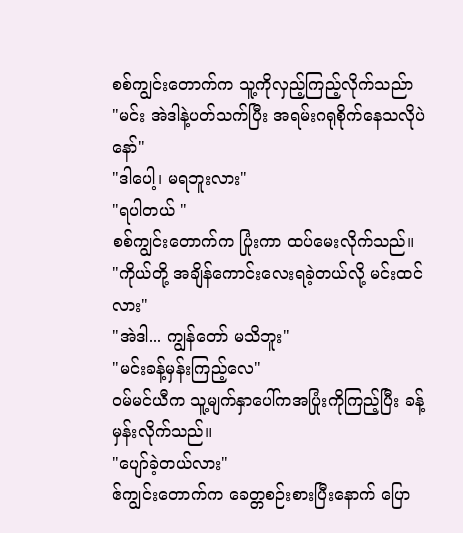စစ်ကျွင်းတောက်က သူ့ကိုလှည့်ကြည့်လိုက်သည်ာ
"မင်း အဲဒါနဲ့ပတ်သက်ပြီး အရမ်းဂရုစိုက်နေသလိုပဲနော်"
"ဒါပေါ့၊ မရဘူးလား"
"ရပါတယ် "
စစ်ကျွင်းတောက်က ပြုံးကာ ထပ်မေးလိုက်သည်။
"ကိုယ်တို့ အချိန်ကောင်းလေးရခဲ့တယ်လို့ မင်းထင်လား"
"အဲဒါ... ကျွန်တော် မသိဘူး"
"မင်းခန့်မှန်းကြည့်လေ"
ဝမ်မင်ယီက သူ့မျက်နှာပေါ်ကအပြုံးကိုကြည့်ပြီး ခန့်မှန်းလိုက်သည်။
"ပျော်ခဲ့တယ်လား"
ဧ်ကျွင်းတောက်က ခေတ္တစဉ်းစားပြီးနောက် ပြော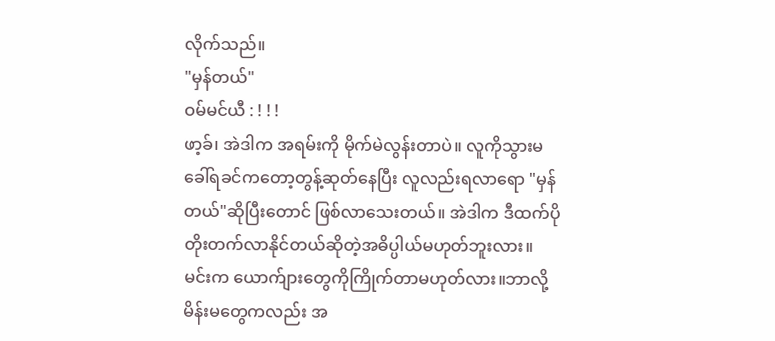လိုက်သည်။
"မှန်တယ်"
ဝမ်မင်ယီ : ! ! !
ဖာ့ခ်၊ အဲဒါက အရမ်းကို မိုက်မဲလွန်းတာပဲ။ လူကိုသွားမခေါ်ရခင်ကတော့တွန့်ဆုတ်နေပြီး လူလည်းရလာရော "မှန်တယ်"ဆိုပြီးတောင် ဖြစ်လာသေးတယ်။ အဲဒါက ဒီထက်ပိုတိုးတက်လာနိုင်တယ်ဆိုတဲ့အဓိပ္ပါယ်မဟုတ်ဘူးလား။ မင်းက ယောက်ျားတွေကိုကြိုက်တာမဟုတ်လား။ဘာလို့ မိန်းမတွေကလည်း အ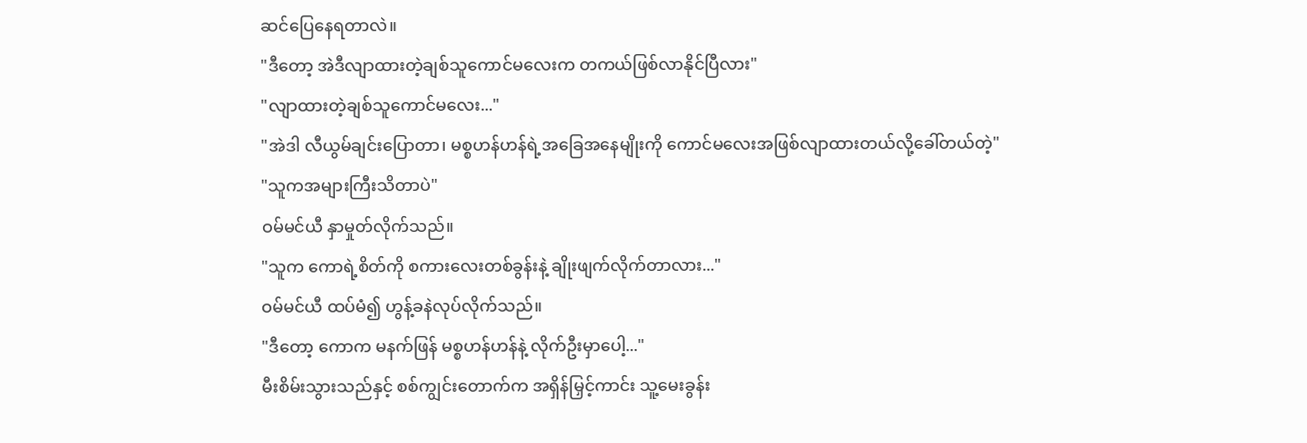ဆင်ပြေနေရတာလဲ။
"ဒီတော့ အဲဒီလျာထားတဲ့ချစ်သူကောင်မလေးက တကယ်ဖြစ်လာနိုင်ပြီလား"
"လျာထားတဲ့ချစ်သူကောင်မလေး..."
"အဲဒါ လီယွမ်ချင်းပြောတာ၊ မစ္စဟန်ဟန်ရဲ့အခြေအနေမျိုးကို ကောင်မလေးအဖြစ်လျာထားတယ်လို့ခေါ်တယ်တဲ့"
"သူကအများကြီးသိတာပဲ"
ဝမ်မင်ယီ နှာမှုတ်လိုက်သည်။
"သူက ကောရဲ့စိတ်ကို စကားလေးတစ်ခွန်းနဲ့ ချိုးဖျက်လိုက်တာလား..."
ဝမ်မင်ယီ ထပ်မံ၍ ဟွန့်ခနဲလုပ်လိုက်သည်။
"ဒီတော့ ကောက မနက်ဖြန် မစ္စဟန်ဟန်နဲ့ လိုက်ဦးမှာပေါ့..."
မီးစိမ်းသွားသည်နှင့် စစ်ကျွင်းတောက်က အရှိန်မြှင့်ကာင်း သူ့မေးခွန်း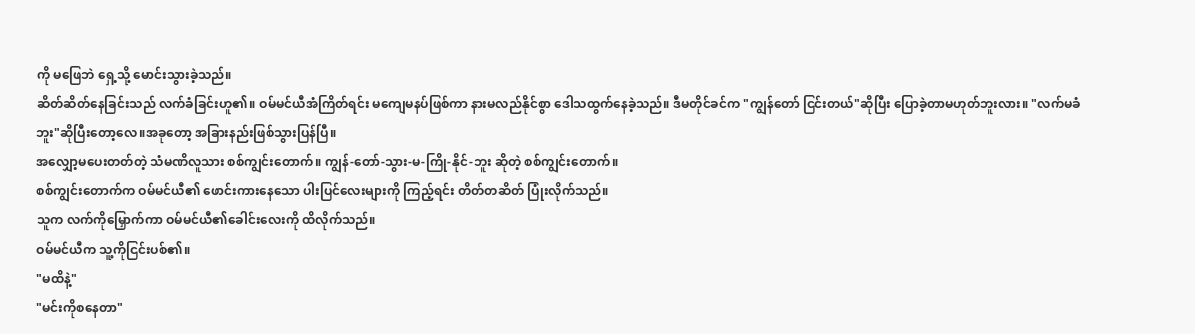ကို မဖြေဘဲ ရှေ့သို့ မောင်းသွားခဲ့သည်။
ဆိတ်ဆိတ်နေခြင်းသည် လက်ခံခြင်းဟူ၏။ ဝမ်မင်ယီအံကြိတ်ရင်း မကျေမနပ်ဖြစ်ကာ နားမလည်နိုင်စွာ ဒေါသထွက်နေခဲ့သည်။ ဒီမတိုင်ခင်က "ကျွန်တော် ငြင်းတယ်"ဆိုပြီး ပြောခဲ့တာမဟုတ်ဘူးလား။ "လက်မခံဘူး"ဆိုပြီးတော့လေ။အခုတော့ အခြားနည်းဖြစ်သွားပြန်ပြီ။
အလျှော့မပေးတတ်တဲ့ သံမဏိလူသား စစ်ကျွင်းတောက်။ ကျွန်-တော်-သွား-မ-ကြို-နိုင်-ဘူး ဆိုတဲ့ စစ်ကျွင်းတောက်။
စစ်ကျွင်းတောက်က ဝမ်မင်ယီ၏ ဖောင်းကားနေသော ပါးပြင်လေးများကို ကြည့်ရင်း တိတ်တဆိတ် ပြုံးလိုက်သည်။
သူက လက်ကိုမြှောက်ကာ ဝမ်မင်ယီ၏ခေါင်းလေးကို ထိလိုက်သည်။
ဝမ်မင်ယီက သူ့ကိုငြင်းပစ်၏။
"မထိနဲ့"
"မင်းကိုစနေတာ"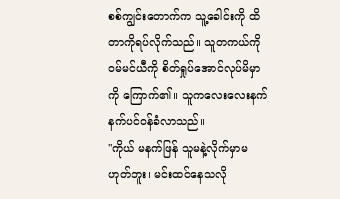စစ်ကျွင်းတောက်က သူ့ခေါင်းကို ထိတာကိုရပ်လိုက်သည်။ သူတကယ်ကို ဝမ်မင်ယီကို စိတ်ရှုပ်အောင်လုပ်မိမှာကို ကြောက်၏။ သူကလေးလေးနက်နက်ပင်ဝန်ခံလာသည်။
"ကိုယ် မနက်ဖြန် သူမနဲ့လိုက်မှာမဟုတ်ဘူး၊ မင်းထင်နေသလို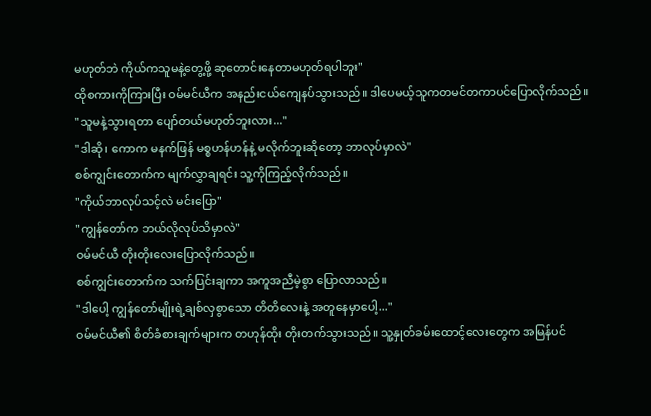မဟုတ်ဘဲ ကိုယ်ကသူမနဲ့တွေ့ဖို့ ဆုတောင်းနေတာမဟုတ်ရပါဘူး"
ထိုစကားကိုကြားပြီး ဝမ်မင်ယီက အနည်းငယ်ကျေနပ်သွားသည်။ ဒါပေမယ့်သူကတမင်တကာပင်ပြောလိုက်သည်။
"သူမနဲ့သွားရတာ ပျော်တယ်မဟုတ်ဘူးလား..."
"ဒါဆို၊ ကောက မနက်ဖြန် မစ္စဟန်ဟန်နဲ့ မလိုက်ဘူးဆိုတော့ ဘာလုပ်မှာလဲ"
စစ်ကျွင်းတောက်က မျက်လွှာချရင်း သူ့ကိုကြည့်လိုက်သည်။
"ကိုယ်ဘာလုပ်သင့်လဲ မင်းပြော"
"ကျွန်တော်က ဘယ်လိုလုပ်သိမှာလဲ"
ဝမ်မင်ယီ တိုးတိုးလေးပြောလိုက်သည်။
စစ်ကျွင်းတောက်က သက်ပြင်းချကာ အကူအညီမဲ့စွာ ပြောလာသည်။
"ဒါပေါ့ ကျွန်တော်မျိုးရဲ့ချစ်လှစွာသော တိတိလေးနဲ့ အတူနေမှာပေါ့..."
ဝမ်မင်ယီ၏ စိတ်ခံစားချက်များက တဟုန်ထိုး တိုးတက်သွားသည်။ သူ့နှုတ်ခမ်းထောင့်လေးတွေက အမြန်ပင်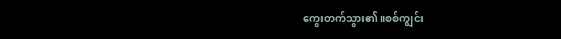ကွေးတက်သွား၏။စစ်ကျွင်း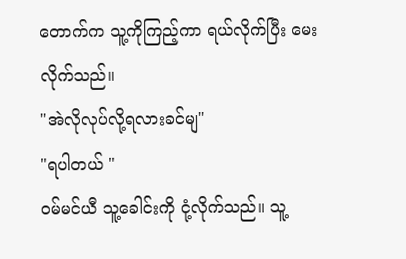တောက်က သူ့ကိုကြည့်ကာ ရယ်လိုက်ပြီး မေးလိုက်သည်။
"အဲလိုလုပ်လို့ရလားခင်မျ"
"ရပါတယ် "
ဝမ်မင်ယီ သူ့ခေါင်းကို ငုံ့လိုက်သည်။ သူ့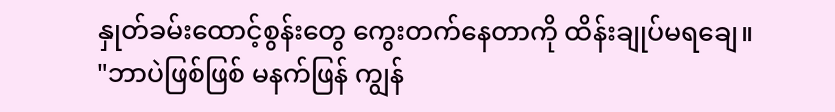နှုတ်ခမ်းထောင့်စွန်းတွေ ကွေးတက်နေတာကို ထိန်းချုပ်မရချေ။
"ဘာပဲဖြစ်ဖြစ် မနက်ဖြန် ကျွန်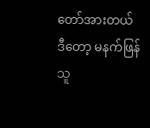တော်အားတယ်
ဒီတော့ မနက်ဖြန် သူ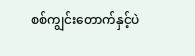စစ်ကျွင်းတောက်နှင့်ပဲ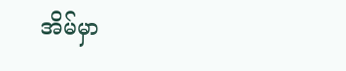အိမ်မှာ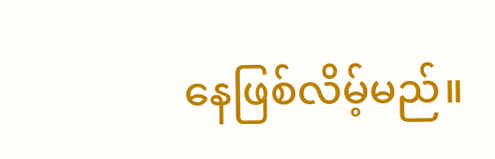နေဖြစ်လိမ့်မည်။